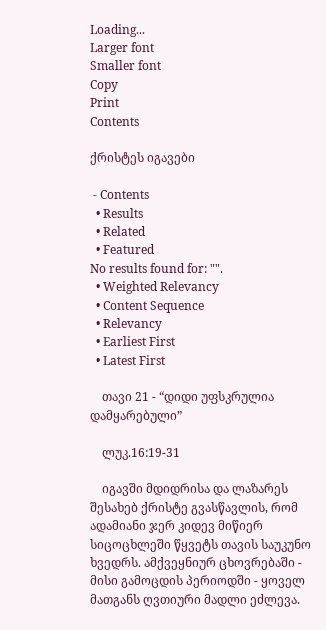Loading...
Larger font
Smaller font
Copy
Print
Contents

ქრისტეს იგავები

 - Contents
  • Results
  • Related
  • Featured
No results found for: "".
  • Weighted Relevancy
  • Content Sequence
  • Relevancy
  • Earliest First
  • Latest First

    თავი 21 - “დიდი უფსკრულია დამყარებული”

    ლუკ.16:19-31

    იგავში მდიდრისა და ლაზარეს შესახებ ქრისტე გვასწავლის, რომ ადამიანი ჯერ კიდევ მიწიერ სიცოცხლეში წყვეტს თავის საუკუნო ხვედრს. ამქვეყნიურ ცხოვრებაში - მისი გამოცდის პერიოდში - ყოველ მათგანს ღვთიური მადლი ეძლევა.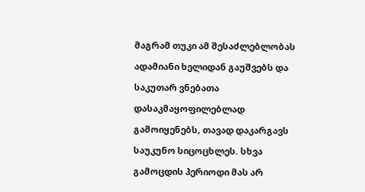მაგრამ თუკი ამ შესაძლებლობას ადამიანი ხელიდან გაუშვებს და საკუთარ ვნებათა დასაკმაყოფილებლად გამოიყენებს, თავად დაკარგავს საუკუნო სიცოცხლეს. სხვა გამოცდის პერიოდი მას არ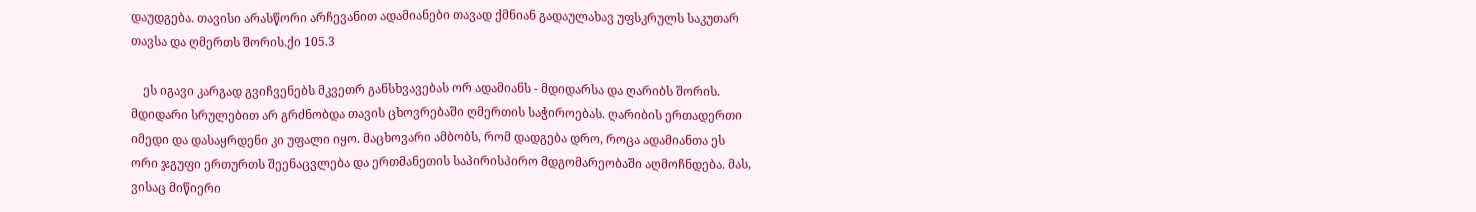დაუდგება. თავისი არასწორი არჩევანით ადამიანები თავად ქმნიან გადაულახავ უფსკრულს საკუთარ თავსა და ღმერთს შორის.ქი 105.3

    ეს იგავი კარგად გვიჩვენებს მკვეთრ განსხვავებას ორ ადამიანს - მდიდარსა და ღარიბს შორის. მდიდარი სრულებით არ გრძნობდა თავის ცხოვრებაში ღმერთის საჭიროებას. ღარიბის ერთადერთი იმედი და დასაყრდენი კი უფალი იყო. მაცხოვარი ამბობს, რომ დადგება დრო, როცა ადამიანთა ეს ორი ჯგუფი ერთურთს შეენაცვლება და ერთმანეთის საპირისპირო მდგომარეობაში აღმოჩნდება. მას, ვისაც მიწიერი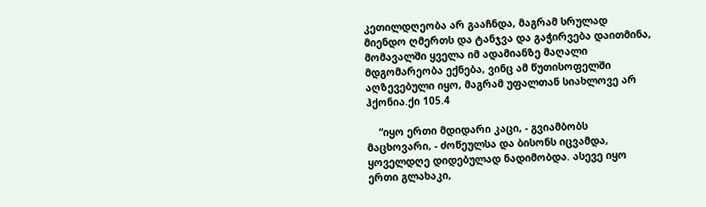კეთილდღეობა არ გააჩნდა, მაგრამ სრულად მიენდო ღმერთს და ტანჯვა და გაჭირვება დაითმინა, მომავალში ყველა იმ ადამიანზე მაღალი მდგომარეობა ექნება, ვინც ამ წუთისოფელში აღზევებული იყო, მაგრამ უფალთან სიახლოვე არ ჰქონია.ქი 105.4

    “იყო ერთი მდიდარი კაცი, - გვიამბობს მაცხოვარი, - ძოწეულსა და ბისონს იცვამდა, ყოველდღე დიდებულად ნადიმობდა. ასევე იყო ერთი გლახაკი,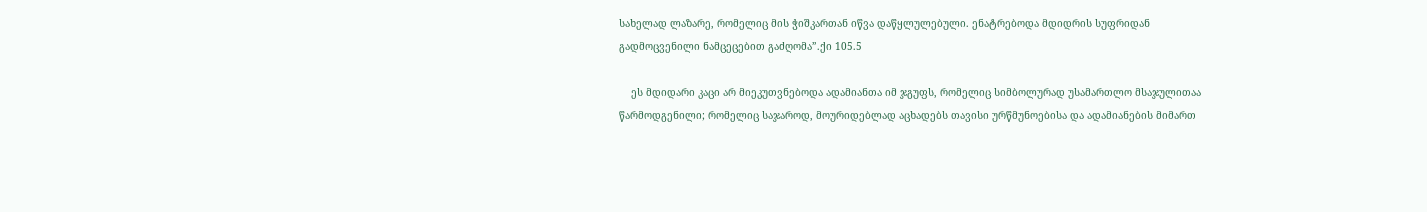სახელად ლაზარე, რომელიც მის ჭიშკართან იწვა დაწყლულებული. ენატრებოდა მდიდრის სუფრიდან გადმოცვენილი ნამცეცებით გაძღომა”.ქი 105.5

    ეს მდიდარი კაცი არ მიეკუთვნებოდა ადამიანთა იმ ჯგუფს, რომელიც სიმბოლურად უსამართლო მსაჯულითაა წარმოდგენილი; რომელიც საჯაროდ, მოურიდებლად აცხადებს თავისი ურწმუნოებისა და ადამიანების მიმართ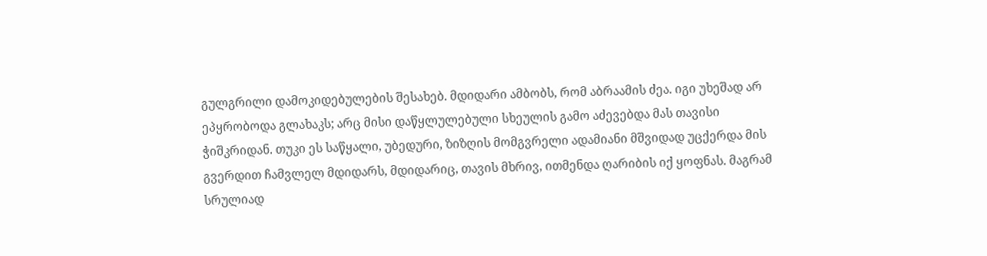გულგრილი დამოკიდებულების შესახებ. მდიდარი ამბობს, რომ აბრაამის ძეა. იგი უხეშად არ ეპყრობოდა გლახაკს; არც მისი დაწყლულებული სხეულის გამო აძევებდა მას თავისი ჭიშკრიდან. თუკი ეს საწყალი, უბედური, ზიზღის მომგვრელი ადამიანი მშვიდად უცქერდა მის გვერდით ჩამვლელ მდიდარს, მდიდარიც, თავის მხრივ, ითმენდა ღარიბის იქ ყოფნას. მაგრამ სრულიად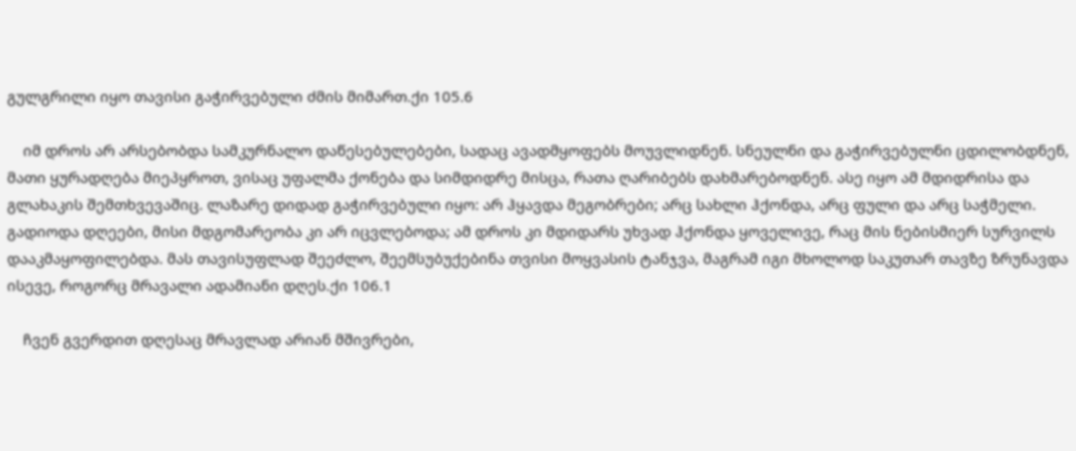გულგრილი იყო თავისი გაჭირვებული ძმის მიმართ.ქი 105.6

    იმ დროს არ არსებობდა სამკურნალო დაწესებულებები, სადაც ავადმყოფებს მოუვლიდნენ. სნეულნი და გაჭირვებულნი ცდილობდნენ, მათი ყურადღება მიეპყროთ, ვისაც უფალმა ქონება და სიმდიდრე მისცა, რათა ღარიბებს დახმარებოდნენ. ასე იყო ამ მდიდრისა და გლახაკის შემთხვევაშიც. ლაზარე დიდად გაჭირვებული იყო: არ ჰყავდა მეგობრები; არც სახლი ჰქონდა, არც ფული და არც საჭმელი. გადიოდა დღეები, მისი მდგომარეობა კი არ იცვლებოდა; ამ დროს კი მდიდარს უხვად ჰქონდა ყოველივე, რაც მის ნებისმიერ სურვილს დააკმაყოფილებდა. მას თავისუფლად შეეძლო, შეემსუბუქებინა თვისი მოყვასის ტანჯვა, მაგრამ იგი მხოლოდ საკუთარ თავზე ზრუნავდა ისევე, როგორც მრავალი ადამიანი დღეს.ქი 106.1

    ჩვენ გვერდით დღესაც მრავლად არიან მშივრები,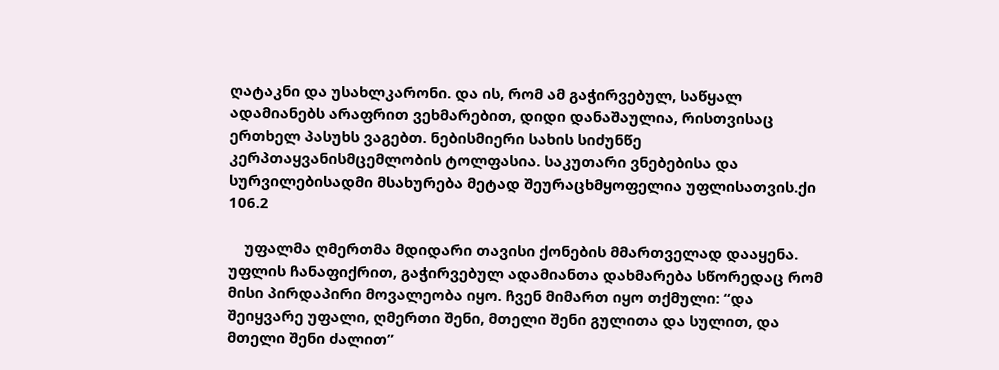ღატაკნი და უსახლკარონი. და ის, რომ ამ გაჭირვებულ, საწყალ ადამიანებს არაფრით ვეხმარებით, დიდი დანაშაულია, რისთვისაც ერთხელ პასუხს ვაგებთ. ნებისმიერი სახის სიძუნწე კერპთაყვანისმცემლობის ტოლფასია. საკუთარი ვნებებისა და სურვილებისადმი მსახურება მეტად შეურაცხმყოფელია უფლისათვის.ქი 106.2

    უფალმა ღმერთმა მდიდარი თავისი ქონების მმართველად დააყენა. უფლის ჩანაფიქრით, გაჭირვებულ ადამიანთა დახმარება სწორედაც რომ მისი პირდაპირი მოვალეობა იყო. ჩვენ მიმართ იყო თქმული: “და შეიყვარე უფალი, ღმერთი შენი, მთელი შენი გულითა და სულით, და მთელი შენი ძალით”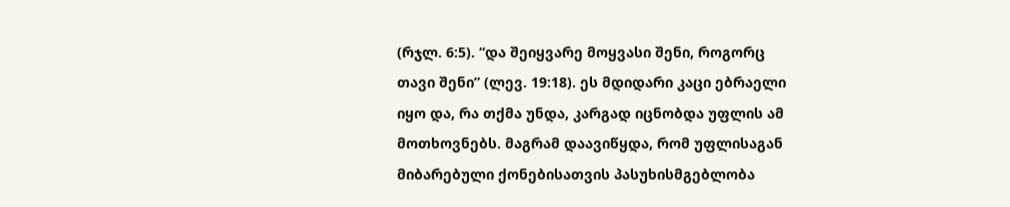(რჯლ. 6:5). “და შეიყვარე მოყვასი შენი, როგორც თავი შენი” (ლევ. 19:18). ეს მდიდარი კაცი ებრაელი იყო და, რა თქმა უნდა, კარგად იცნობდა უფლის ამ მოთხოვნებს. მაგრამ დაავიწყდა, რომ უფლისაგან მიბარებული ქონებისათვის პასუხისმგებლობა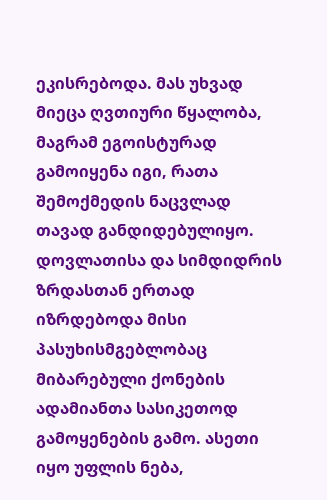ეკისრებოდა. მას უხვად მიეცა ღვთიური წყალობა, მაგრამ ეგოისტურად გამოიყენა იგი, რათა შემოქმედის ნაცვლად თავად განდიდებულიყო. დოვლათისა და სიმდიდრის ზრდასთან ერთად იზრდებოდა მისი პასუხისმგებლობაც მიბარებული ქონების ადამიანთა სასიკეთოდ გამოყენების გამო. ასეთი იყო უფლის ნება,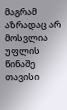მაგრამ აზრადაც არ მოსვლია უფლის წინაშე თავისი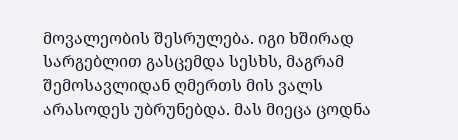მოვალეობის შესრულება. იგი ხშირად სარგებლით გასცემდა სესხს, მაგრამ შემოსავლიდან ღმერთს მის ვალს არასოდეს უბრუნებდა. მას მიეცა ცოდნა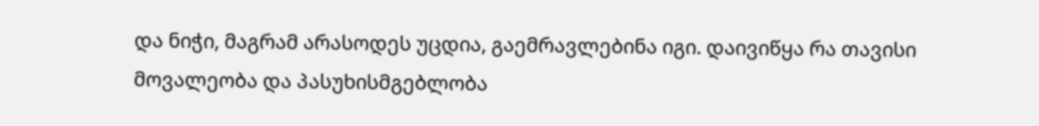და ნიჭი, მაგრამ არასოდეს უცდია, გაემრავლებინა იგი. დაივიწყა რა თავისი მოვალეობა და პასუხისმგებლობა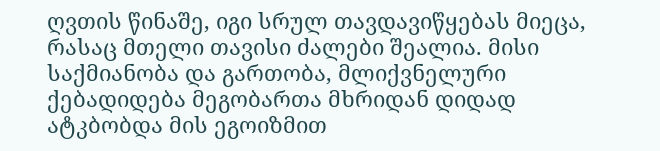ღვთის წინაშე, იგი სრულ თავდავიწყებას მიეცა, რასაც მთელი თავისი ძალები შეალია. მისი საქმიანობა და გართობა, მლიქვნელური ქებადიდება მეგობართა მხრიდან დიდად ატკბობდა მის ეგოიზმით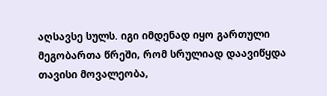აღსავსე სულს. იგი იმდენად იყო გართული მეგობართა წრეში, რომ სრულიად დაავიწყდა თავისი მოვალეობა,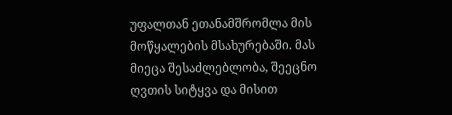უფალთან ეთანამშრომლა მის მოწყალების მსახურებაში. მას მიეცა შესაძლებლობა, შეეცნო ღვთის სიტყვა და მისით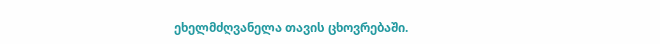ეხელმძღვანელა თავის ცხოვრებაში.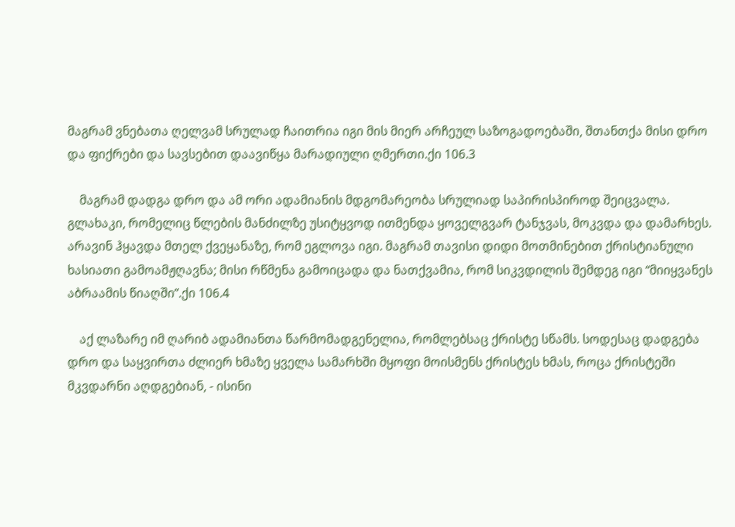მაგრამ ვნებათა ღელვამ სრულად ჩაითრია იგი მის მიერ არჩეულ საზოგადოებაში, შთანთქა მისი დრო და ფიქრები და სავსებით დაავიწყა მარადიული ღმერთი.ქი 106.3

    მაგრამ დადგა დრო და ამ ორი ადამიანის მდგომარეობა სრულიად საპირისპიროდ შეიცვალა. გლახაკი, რომელიც წლების მანძილზე უსიტყვოდ ითმენდა ყოველგვარ ტანჯვას, მოკვდა და დამარხეს. არავინ ჰყავდა მთელ ქვეყანაზე, რომ ეგლოვა იგი. მაგრამ თავისი დიდი მოთმინებით ქრისტიანული ხასიათი გამოამჟღავნა; მისი რწმენა გამოიცადა და ნათქვამია, რომ სიკვდილის შემდეგ იგი “მიიყვანეს აბრაამის წიაღში”.ქი 106.4

    აქ ლაზარე იმ ღარიბ ადამიანთა წარმომადგენელია, რომლებსაც ქრისტე სწამს. სოდესაც დადგება დრო და საყვირთა ძლიერ ხმაზე ყველა სამარხში მყოფი მოისმენს ქრისტეს ხმას, როცა ქრისტეში მკვდარნი აღდგებიან, - ისინი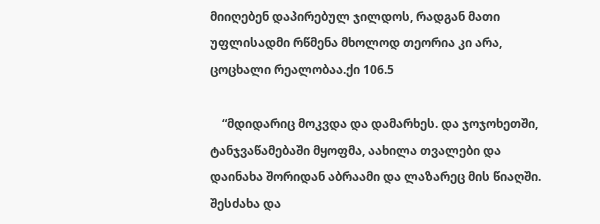მიიღებენ დაპირებულ ჯილდოს, რადგან მათი უფლისადმი რწმენა მხოლოდ თეორია კი არა, ცოცხალი რეალობაა.ქი 106.5

    “მდიდარიც მოკვდა და დამარხეს. და ჯოჯოხეთში, ტანჯვაწამებაში მყოფმა, აახილა თვალები და დაინახა შორიდან აბრაამი და ლაზარეც მის წიაღში. შესძახა და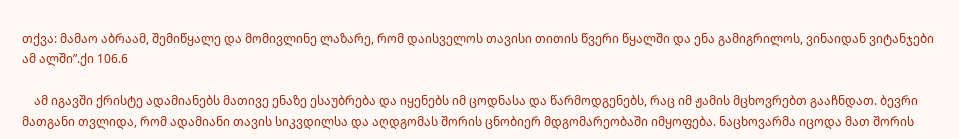თქვა: მამაო აბრაამ, შემიწყალე და მომივლინე ლაზარე, რომ დაისველოს თავისი თითის წვერი წყალში და ენა გამიგრილოს, ვინაიდან ვიტანჯები ამ ალში”.ქი 106.6

    ამ იგავში ქრისტე ადამიანებს მათივე ენაზე ესაუბრება და იყენებს იმ ცოდნასა და წარმოდგენებს, რაც იმ ჟამის მცხოვრებთ გააჩნდათ. ბევრი მათგანი თვლიდა, რომ ადამიანი თავის სიკვდილსა და აღდგომას შორის ცნობიერ მდგომარეობაში იმყოფება. ნაცხოვარმა იცოდა მათ შორის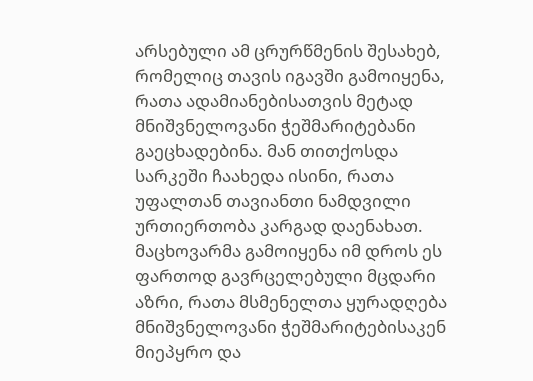არსებული ამ ცრურწმენის შესახებ, რომელიც თავის იგავში გამოიყენა, რათა ადამიანებისათვის მეტად მნიშვნელოვანი ჭეშმარიტებანი გაეცხადებინა. მან თითქოსდა სარკეში ჩაახედა ისინი, რათა უფალთან თავიანთი ნამდვილი ურთიერთობა კარგად დაენახათ. მაცხოვარმა გამოიყენა იმ დროს ეს ფართოდ გავრცელებული მცდარი აზრი, რათა მსმენელთა ყურადღება მნიშვნელოვანი ჭეშმარიტებისაკენ მიეპყრო და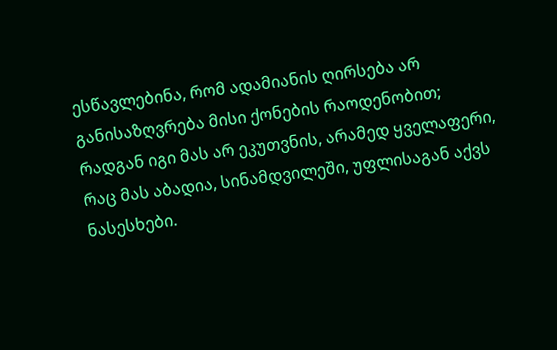ესწავლებინა, რომ ადამიანის ღირსება არ განისაზღვრება მისი ქონების რაოდენობით; რადგან იგი მას არ ეკუთვნის, არამედ ყველაფერი, რაც მას აბადია, სინამდვილეში, უფლისაგან აქვს ნასესხები.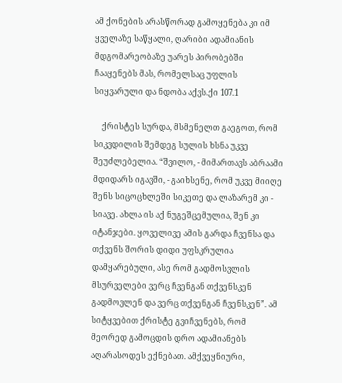ამ ქონების არასწორად გამოყენება კი იმ ყველაზე საწყალი, ღარიბი ადამიანის მდგომარეობაზე უარეს პირობებში ჩააყენებს მას, რომელსაც უფლის სიყვარული და ნდობა აქვს.ქი 107.1

    ქრისტეს სურდა, მსმენელთ გაეგოთ, რომ სიკვდილის შემდეგ სულის ხსნა უკვე შეუძლებელია. “შვილო, - მიმართავს აბრაამი მდიდარს იგავში, - გაიხსენე, რომ უკვე მიიღე შენს სიცოცხლეში სიკეთე და ლაზარემ კი - სიავე. ახლა ის აქ ნუგეშცემულია, შენ კი იტანჯები. ყოველივე ამის გარდა ჩვენსა და თქვენს შორის დიდი უფსკრულია დამყარებული, ასე რომ გადმოსვლის მსურველები ვერც ჩვენგან თქვენსკენ გადმოვლენ და ვერც თქვენგან ჩვენსკენ”. ამ სიტყვებით ქრისტე გვიჩვენებს, რომ მეორედ გამოცდის დრო ადამიანებს აღარასოდეს ექნებათ. ამქვეყნიური,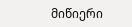მიწიერი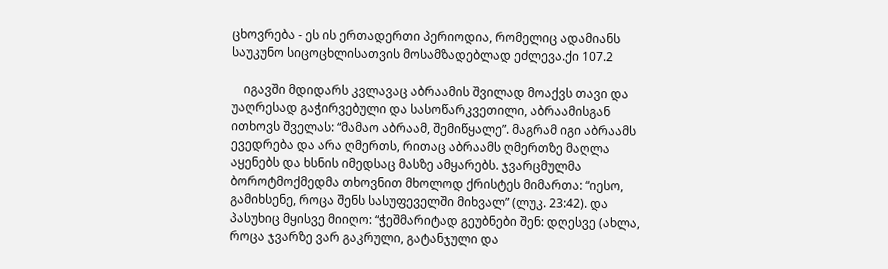ცხოვრება - ეს ის ერთადერთი პერიოდია, რომელიც ადამიანს საუკუნო სიცოცხლისათვის მოსამზადებლად ეძლევა.ქი 107.2

    იგავში მდიდარს კვლავაც აბრაამის შვილად მოაქვს თავი და უაღრესად გაჭირვებული და სასოწარკვეთილი, აბრაამისგან ითხოვს შველას: “მამაო აბრაამ, შემიწყალე”. მაგრამ იგი აბრაამს ევედრება და არა ღმერთს, რითაც აბრაამს ღმერთზე მაღლა აყენებს და ხსნის იმედსაც მასზე ამყარებს. ჯვარცმულმა ბოროტმოქმედმა თხოვნით მხოლოდ ქრისტეს მიმართა: “იესო, გამიხსენე, როცა შენს სასუფეველში მიხვალ” (ლუკ. 23:42). და პასუხიც მყისვე მიიღო: “ჭეშმარიტად გეუბნები შენ: დღესვე (ახლა, როცა ჯვარზე ვარ გაკრული, გატანჯული და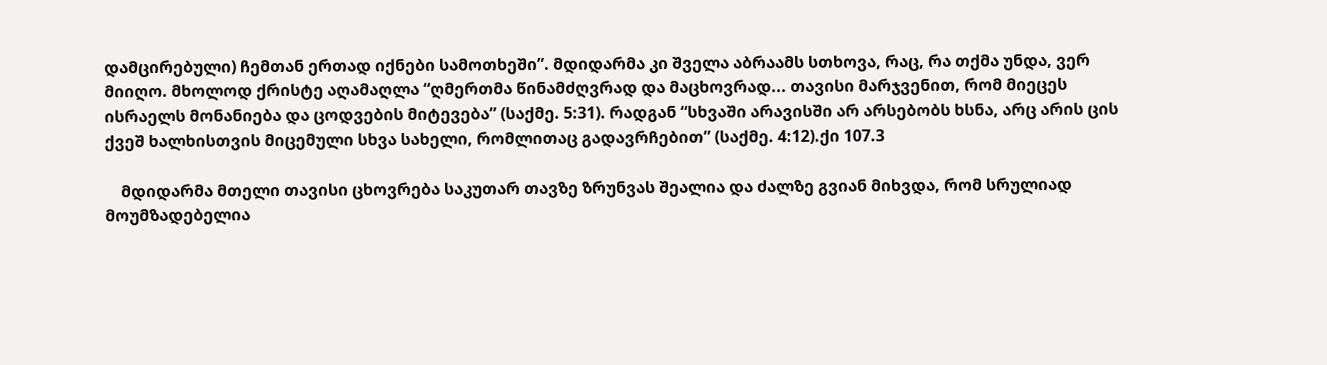დამცირებული) ჩემთან ერთად იქნები სამოთხეში”. მდიდარმა კი შველა აბრაამს სთხოვა, რაც, რა თქმა უნდა, ვერ მიიღო. მხოლოდ ქრისტე აღამაღლა “ღმერთმა წინამძღვრად და მაცხოვრად... თავისი მარჯვენით, რომ მიეცეს ისრაელს მონანიება და ცოდვების მიტევება” (საქმე. 5:31). რადგან “სხვაში არავისში არ არსებობს ხსნა, არც არის ცის ქვეშ ხალხისთვის მიცემული სხვა სახელი, რომლითაც გადავრჩებით” (საქმე. 4:12).ქი 107.3

    მდიდარმა მთელი თავისი ცხოვრება საკუთარ თავზე ზრუნვას შეალია და ძალზე გვიან მიხვდა, რომ სრულიად მოუმზადებელია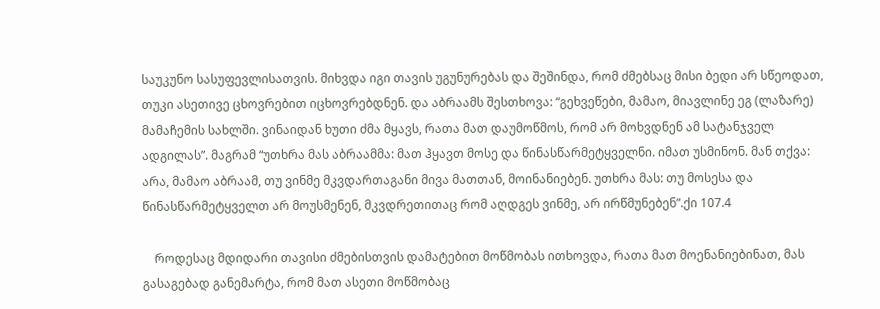საუკუნო სასუფევლისათვის. მიხვდა იგი თავის უგუნურებას და შეშინდა, რომ ძმებსაც მისი ბედი არ სწეოდათ, თუკი ასეთივე ცხოვრებით იცხოვრებდნენ. და აბრაამს შესთხოვა: “გეხვეწები, მამაო, მიავლინე ეგ (ლაზარე) მამაჩემის სახლში. ვინაიდან ხუთი ძმა მყავს, რათა მათ დაუმოწმოს, რომ არ მოხვდნენ ამ სატანჯველ ადგილას”. მაგრამ “უთხრა მას აბრაამმა: მათ ჰყავთ მოსე და წინასწარმეტყველნი. იმათ უსმინონ. მან თქვა: არა, მამაო აბრაამ, თუ ვინმე მკვდართაგანი მივა მათთან, მოინანიებენ. უთხრა მას: თუ მოსესა და წინასწარმეტყველთ არ მოუსმენენ, მკვდრეთითაც რომ აღდგეს ვინმე, არ ირწმუნებენ”.ქი 107.4

    როდესაც მდიდარი თავისი ძმებისთვის დამატებით მოწმობას ითხოვდა, რათა მათ მოენანიებინათ, მას გასაგებად განემარტა, რომ მათ ასეთი მოწმობაც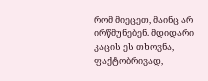რომ მიეცეთ, მაინც არ ირწმუნებენ. მდიდარი კაცის ეს თხოვნა, ფაქტობრივად,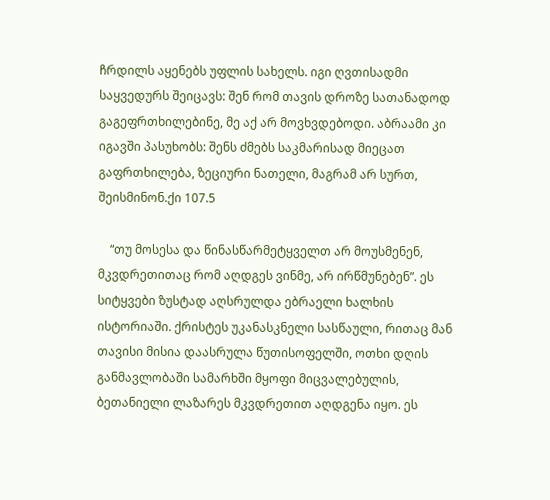ჩრდილს აყენებს უფლის სახელს. იგი ღვთისადმი საყვედურს შეიცავს: შენ რომ თავის დროზე სათანადოდ გაგეფრთხილებინე, მე აქ არ მოვხვდებოდი. აბრაამი კი იგავში პასუხობს: შენს ძმებს საკმარისად მიეცათ გაფრთხილება, ზეციური ნათელი, მაგრამ არ სურთ, შეისმინონ.ქი 107.5

    “თუ მოსესა და წინასწარმეტყველთ არ მოუსმენენ, მკვდრეთითაც რომ აღდგეს ვინმე, არ ირწმუნებენ”. ეს სიტყვები ზუსტად აღსრულდა ებრაელი ხალხის ისტორიაში. ქრისტეს უკანასკნელი სასწაული, რითაც მან თავისი მისია დაასრულა წუთისოფელში, ოთხი დღის განმავლობაში სამარხში მყოფი მიცვალებულის, ბეთანიელი ლაზარეს მკვდრეთით აღდგენა იყო. ეს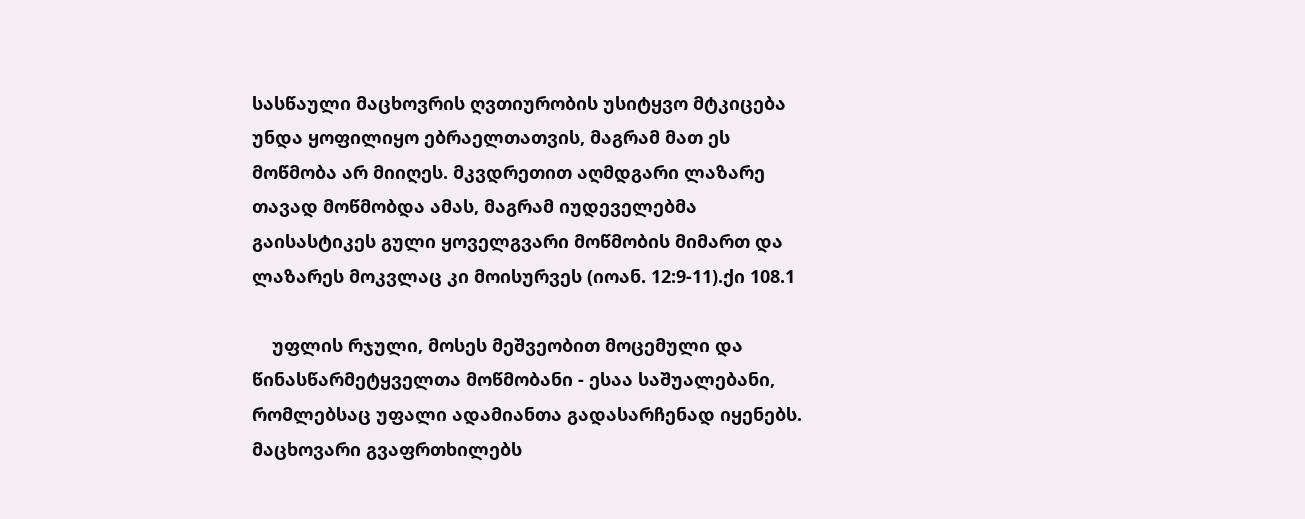სასწაული მაცხოვრის ღვთიურობის უსიტყვო მტკიცება უნდა ყოფილიყო ებრაელთათვის, მაგრამ მათ ეს მოწმობა არ მიიღეს. მკვდრეთით აღმდგარი ლაზარე თავად მოწმობდა ამას, მაგრამ იუდეველებმა გაისასტიკეს გული ყოველგვარი მოწმობის მიმართ და ლაზარეს მოკვლაც კი მოისურვეს (იოან. 12:9-11).ქი 108.1

    უფლის რჯული, მოსეს მეშვეობით მოცემული და წინასწარმეტყველთა მოწმობანი - ესაა საშუალებანი, რომლებსაც უფალი ადამიანთა გადასარჩენად იყენებს. მაცხოვარი გვაფრთხილებს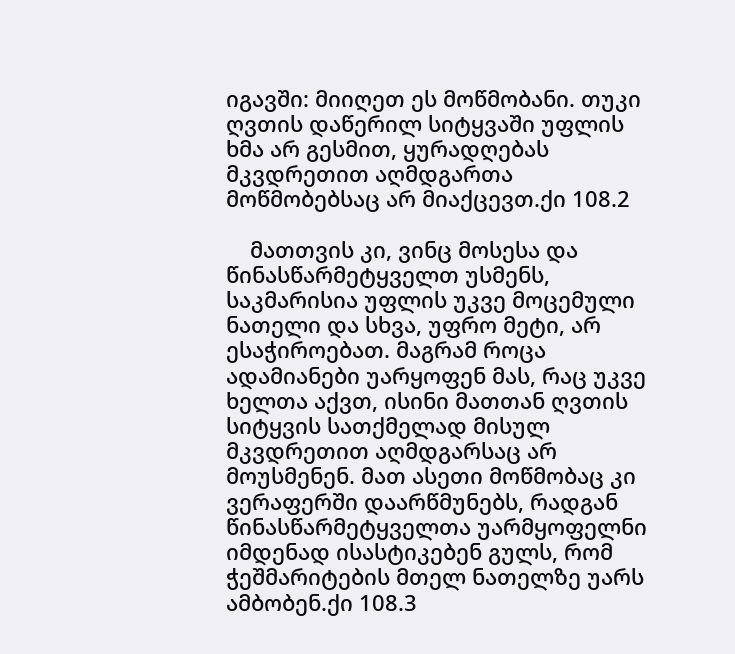იგავში: მიიღეთ ეს მოწმობანი. თუკი ღვთის დაწერილ სიტყვაში უფლის ხმა არ გესმით, ყურადღებას მკვდრეთით აღმდგართა მოწმობებსაც არ მიაქცევთ.ქი 108.2

    მათთვის კი, ვინც მოსესა და წინასწარმეტყველთ უსმენს, საკმარისია უფლის უკვე მოცემული ნათელი და სხვა, უფრო მეტი, არ ესაჭიროებათ. მაგრამ როცა ადამიანები უარყოფენ მას, რაც უკვე ხელთა აქვთ, ისინი მათთან ღვთის სიტყვის სათქმელად მისულ მკვდრეთით აღმდგარსაც არ მოუსმენენ. მათ ასეთი მოწმობაც კი ვერაფერში დაარწმუნებს, რადგან წინასწარმეტყველთა უარმყოფელნი იმდენად ისასტიკებენ გულს, რომ ჭეშმარიტების მთელ ნათელზე უარს ამბობენ.ქი 108.3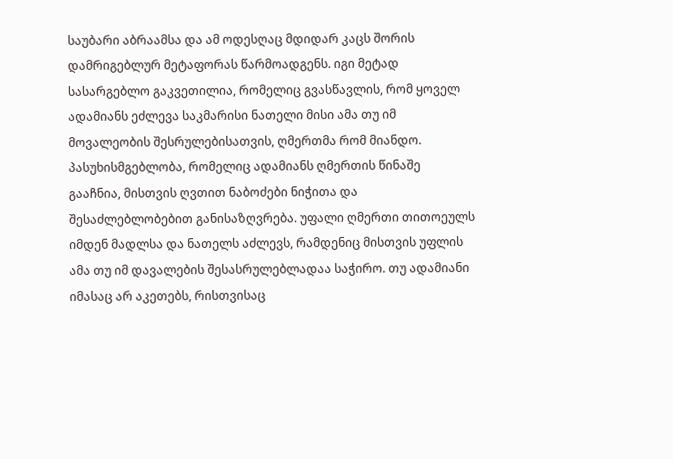საუბარი აბრაამსა და ამ ოდესღაც მდიდარ კაცს შორის დამრიგებლურ მეტაფორას წარმოადგენს. იგი მეტად სასარგებლო გაკვეთილია, რომელიც გვასწავლის, რომ ყოველ ადამიანს ეძლევა საკმარისი ნათელი მისი ამა თუ იმ მოვალეობის შესრულებისათვის, ღმერთმა რომ მიანდო. პასუხისმგებლობა, რომელიც ადამიანს ღმერთის წინაშე გააჩნია, მისთვის ღვთით ნაბოძები ნიჭითა და შესაძლებლობებით განისაზღვრება. უფალი ღმერთი თითოეულს იმდენ მადლსა და ნათელს აძლევს, რამდენიც მისთვის უფლის ამა თუ იმ დავალების შესასრულებლადაა საჭირო. თუ ადამიანი იმასაც არ აკეთებს, რისთვისაც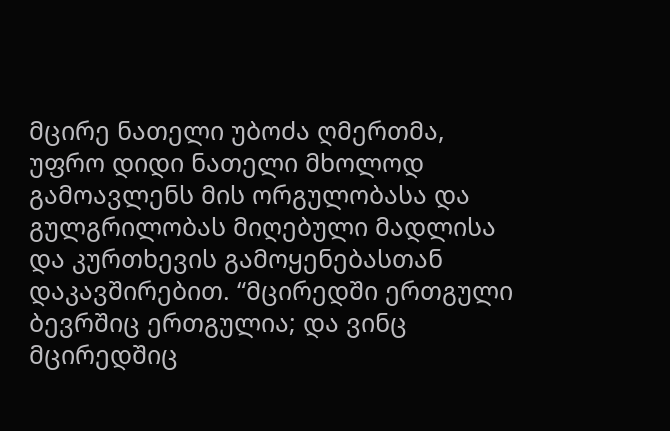მცირე ნათელი უბოძა ღმერთმა, უფრო დიდი ნათელი მხოლოდ გამოავლენს მის ორგულობასა და გულგრილობას მიღებული მადლისა და კურთხევის გამოყენებასთან დაკავშირებით. “მცირედში ერთგული ბევრშიც ერთგულია; და ვინც მცირედშიც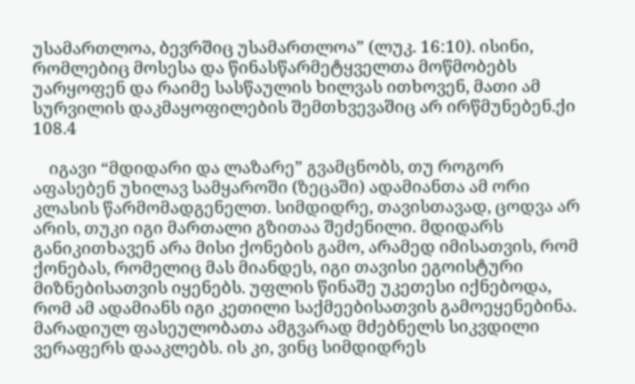უსამართლოა, ბევრშიც უსამართლოა” (ლუკ. 16:10). ისინი, რომლებიც მოსესა და წინასწარმეტყველთა მოწმობებს უარყოფენ და რაიმე სასწაულის ხილვას ითხოვენ, მათი ამ სურვილის დაკმაყოფილების შემთხვევაშიც არ ირწმუნებენ.ქი 108.4

    იგავი “მდიდარი და ლაზარე” გვამცნობს, თუ როგორ აფასებენ უხილავ სამყაროში (ზეცაში) ადამიანთა ამ ორი კლასის წარმომადგენელთ. სიმდიდრე, თავისთავად, ცოდვა არ არის, თუკი იგი მართალი გზითაა შეძენილი. მდიდარს განიკითხავენ არა მისი ქონების გამო, არამედ იმისათვის, რომ ქონებას, რომელიც მას მიანდეს, იგი თავისი ეგოისტური მიზნებისათვის იყენებს. უფლის წინაშე უკეთესი იქნებოდა, რომ ამ ადამიანს იგი კეთილი საქმეებისათვის გამოეყენებინა. მარადიულ ფასეულობათა ამგვარად მძებნელს სიკვდილი ვერაფერს დააკლებს. ის კი, ვინც სიმდიდრეს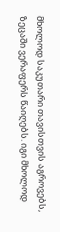მხოლოდ საკუთარი თავისთვის აგროვებს, ზეცაში ვერაფერს წაიღებს. იგი მხოლოდ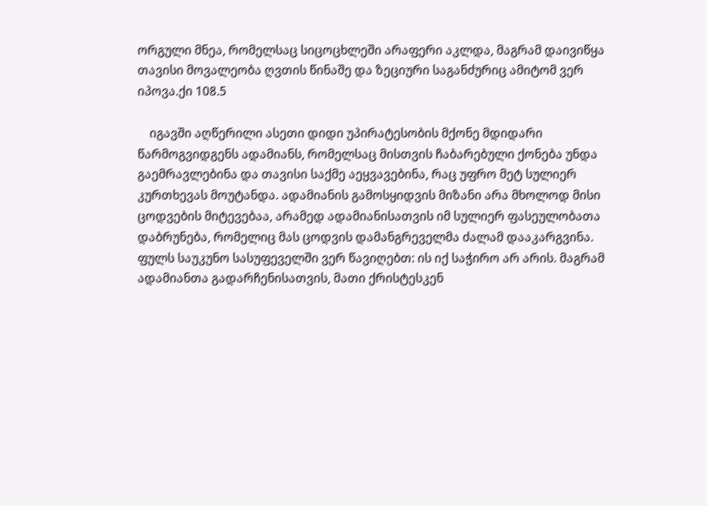ორგული მნეა, რომელსაც სიცოცხლეში არაფერი აკლდა, მაგრამ დაივიწყა თავისი მოვალეობა ღვთის წინაშე და ზეციური საგანძურიც ამიტომ ვერ იპოვა.ქი 108.5

    იგავში აღწერილი ასეთი დიდი უპირატესობის მქონე მდიდარი წარმოგვიდგენს ადამიანს, რომელსაც მისთვის ჩაბარებული ქონება უნდა გაემრავლებინა და თავისი საქმე აეყვავებინა, რაც უფრო მეტ სულიერ კურთხევას მოუტანდა. ადამიანის გამოსყიდვის მიზანი არა მხოლოდ მისი ცოდვების მიტევებაა, არამედ ადამიანისათვის იმ სულიერ ფასეულობათა დაბრუნება, რომელიც მას ცოდვის დამანგრეველმა ძალამ დააკარგვინა. ფულს საუკუნო სასუფეველში ვერ წავიღებთ: ის იქ საჭირო არ არის. მაგრამ ადამიანთა გადარჩენისათვის, მათი ქრისტესკენ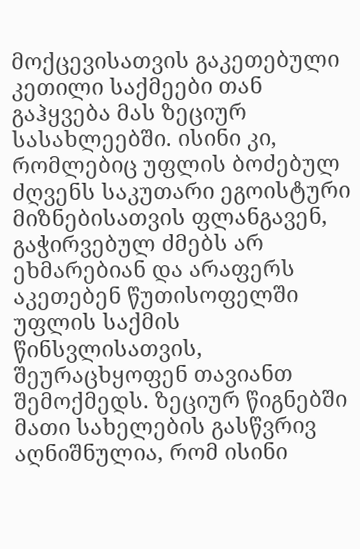მოქცევისათვის გაკეთებული კეთილი საქმეები თან გაჰყვება მას ზეციურ სასახლეებში. ისინი კი, რომლებიც უფლის ბოძებულ ძღვენს საკუთარი ეგოისტური მიზნებისათვის ფლანგავენ, გაჭირვებულ ძმებს არ ეხმარებიან და არაფერს აკეთებენ წუთისოფელში უფლის საქმის წინსვლისათვის, შეურაცხყოფენ თავიანთ შემოქმედს. ზეციურ წიგნებში მათი სახელების გასწვრივ აღნიშნულია, რომ ისინი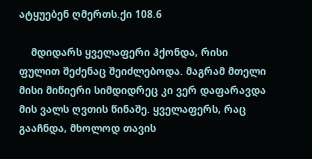ატყუებენ ღმერთს.ქი 108.6

    მდიდარს ყველაფერი ჰქონდა, რისი ფულით შეძენაც შეიძლებოდა. მაგრამ მთელი მისი მიწიერი სიმდიდრეც კი ვერ დაფარავდა მის ვალს ღვთის წინაშე. ყველაფერს, რაც გააჩნდა, მხოლოდ თავის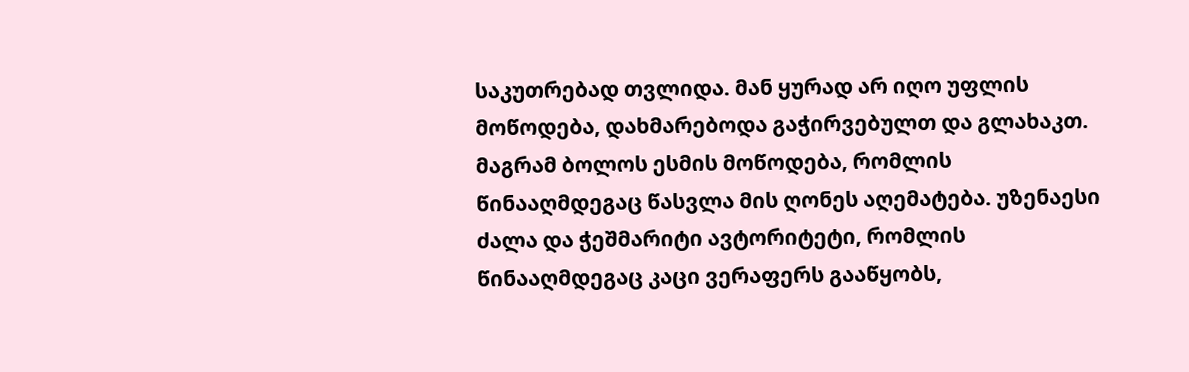საკუთრებად თვლიდა. მან ყურად არ იღო უფლის მოწოდება, დახმარებოდა გაჭირვებულთ და გლახაკთ. მაგრამ ბოლოს ესმის მოწოდება, რომლის წინააღმდეგაც წასვლა მის ღონეს აღემატება. უზენაესი ძალა და ჭეშმარიტი ავტორიტეტი, რომლის წინააღმდეგაც კაცი ვერაფერს გააწყობს,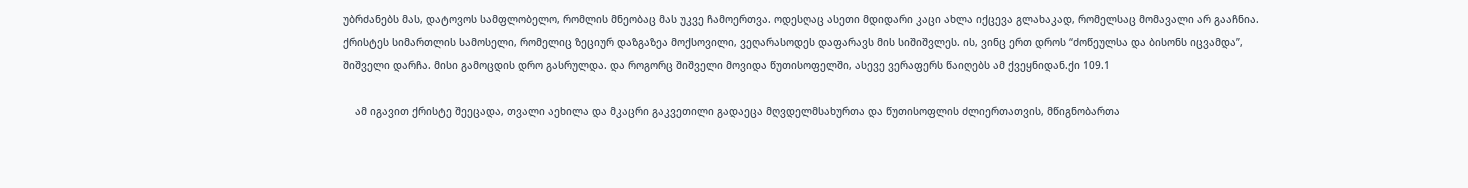უბრძანებს მას, დატოვოს სამფლობელო, რომლის მნეობაც მას უკვე ჩამოერთვა. ოდესღაც ასეთი მდიდარი კაცი ახლა იქცევა გლახაკად, რომელსაც მომავალი არ გააჩნია. ქრისტეს სიმართლის სამოსელი, რომელიც ზეციურ დაზგაზეა მოქსოვილი, ვეღარასოდეს დაფარავს მის სიშიშვლეს. ის, ვინც ერთ დროს “ძოწეულსა და ბისონს იცვამდა”, შიშველი დარჩა. მისი გამოცდის დრო გასრულდა. და როგორც შიშველი მოვიდა წუთისოფელში, ასევე ვერაფერს წაიღებს ამ ქვეყნიდან.ქი 109.1

    ამ იგავით ქრისტე შეეცადა, თვალი აეხილა და მკაცრი გაკვეთილი გადაეცა მღვდელმსახურთა და წუთისოფლის ძლიერთათვის, მწიგნობართა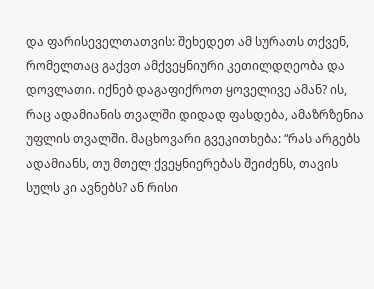და ფარისეველთათვის: შეხედეთ ამ სურათს თქვენ, რომელთაც გაქვთ ამქვეყნიური კეთილდღეობა და დოვლათი. იქნებ დაგაფიქროთ ყოველივე ამან? ის, რაც ადამიანის თვალში დიდად ფასდება, ამაზრზენია უფლის თვალში. მაცხოვარი გვეკითხება: “რას არგებს ადამიანს, თუ მთელ ქვეყნიერებას შეიძენს, თავის სულს კი ავნებს? ან რისი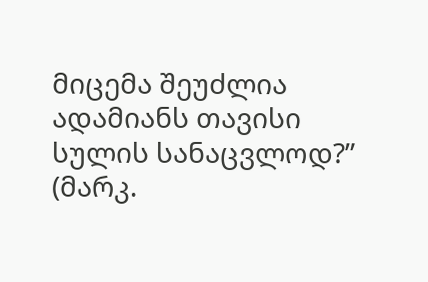მიცემა შეუძლია ადამიანს თავისი სულის სანაცვლოდ?” (მარკ.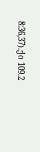8:36,37).ქი 109.2